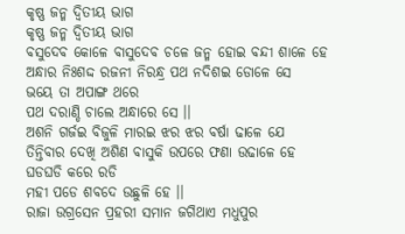କୃଷ୍ଣ ଜନ୍ମ ଦ୍ଵିତୀୟ ଭାଗ
କୃଷ୍ଣ ଜନ୍ମ ଦ୍ଵିତୀୟ ଭାଗ
ବସୁଦେବ କୋଳେ ବାସୁଦେବ ଚଳେ ଜନ୍ମ ହୋଇ ବନ୍ଦୀ ଶାଳେ ହେ
ଅନ୍ଧାର ନିଃଶଦ୍ଦ ରଜନୀ ନିରନ୍ଧ୍ର ପଥ ନଦିଶଇ ଡୋଳେ ସେ
ଭୟେ ତା ଅପାଙ୍ଗ ଥରେ
ପଥ ଦରାଣ୍ଡି ଚାଲେ ଅନ୍ଧାରେ ସେ ।।
ଅଶନି ଗର୍ଜଇ ବିଜୁଳି ମାରଇ ଝର ଝର ବର୍ଷା ଢାଳେ ଯେ
ତିନ୍ତିବାର ଦେଖି ଅଶିଣ ବାସୁକି ଉପରେ ଫଣା ଉଢାଳେ ହେ
ଘଡଘଡି କରେ ରଡି
ମହୀ ପଡେ ଶବଦେ ଉଛୁଳି ହେ ।।
ରାଜା ଉଗ୍ରସେନ ପ୍ରହରୀ ସମାନ ଜଗିଥାଏ ମଧୁପୁର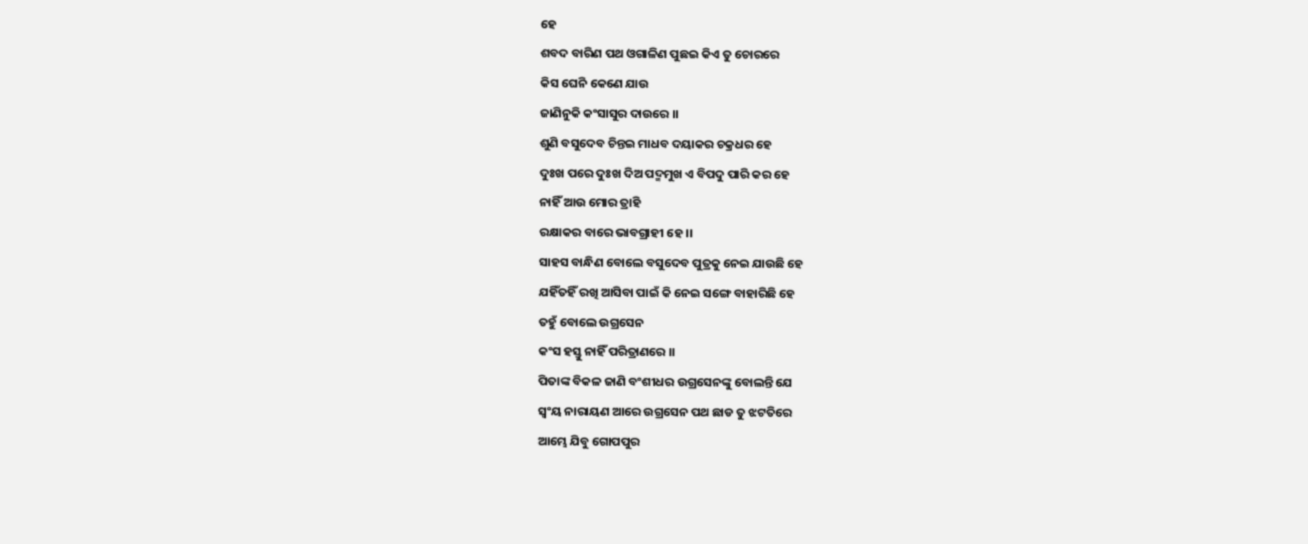ହେ
ଶବଦ ବାରିଣ ପଥ ଓଗାଳିଣ ପୁଛଇ କିଏ ତୁ ଚୋରରେ
କିସ ଘେନି କେଣେ ଯାଉ
ଜାଣିନୁକି କଂସାସୁର ଦାଉରେ ।।
ଶୁଣି ବସୁଦେବ ଚିନ୍ତଇ ମାଧବ ଦୟାକର ଚକ୍ରଧର ହେ
ଦୁଃଖ ପରେ ଦୁଃଖ ଦିଅ ପଦ୍ମମୁଖ ଏ ବିପଦୁ ପାରି କର ହେ
ନାହିଁ ଆଉ ମୋର ତ୍ରାହି
ରକ୍ଷାକର ବାରେ ଭାବଗ୍ରାହୀ ହେ ।।
ସାହସ ବାନ୍ଧିଣ ବୋଲେ ବସୁଦେବ ପୁତ୍ରକୁ ନେଇ ଯାଉଛି ହେ
ଯହିଁତହିଁ ରଖି ଆସିବା ପାଇଁ କି ନେଇ ସଙ୍ଗେ ବାହାରିଛି ହେ
ତହୁଁ ବୋଲେ ଉଗ୍ରସେନ
କଂସ ହସ୍ତୁ ନାହିଁ ପରିତ୍ରାଣରେ ।।
ପିତାଙ୍କ ବିକଳ ଜାଣି ବଂଶୀଧର ଉଗ୍ରସେନଙ୍କୁ ବୋଲନ୍ତି ଯେ
ସ୍ଵଂୟ ନାରାୟଣ ଆରେ ଉଗ୍ରସେନ ପଥ ଛାଡ ତୁ ଝଟତିରେ
ଆମ୍ଭେ ଯିବୁ ଗୋପପୁର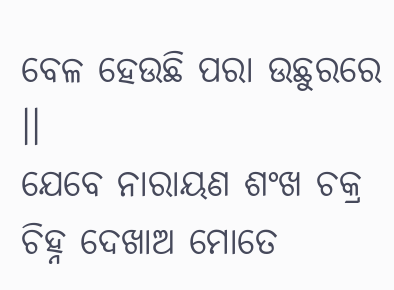ବେଳ ହେଉଛି ପରା ଉଛୁରରେ ।।
ଯେବେ ନାରାୟଣ ଶଂଖ ଚକ୍ର ଚିହ୍ନ ଦେଖାଅ ମୋତେ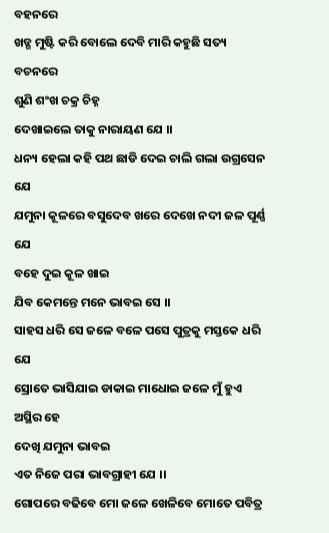ବହନରେ
ଖଡ୍ଗ ମୁଷ୍ଟି କରି ବୋଲେ ଦେବି ମାରି କହୁଛି ସତ୍ୟ ବଚନରେ
ଶୁଣି ଶଂଖ ଚକ୍ର ଚିହ୍ନ
ଦେଖାଇଲେ ତାକୁ ନାରାୟଣ ଯେ ।।
ଧନ୍ୟ ହେଲା କହି ପଥ ଛାଡି ଦେଇ ଚାଲି ଗଲା ଉଗ୍ରସେନ ଯେ
ଯମୁନା କୂଳରେ ବସୁଦେବ ଖରେ ଦେଖେ ନଦୀ ଜଳ ପୂର୍ଣ୍ଣ ଯେ
ବହେ ଦୁଇ କୂଳ ଖାଇ
ଯିବ କେମନ୍ତେ ମନେ ଭାବଇ ସେ ।।
ସାହସ ଧରି ସେ ଜଳେ ବଳେ ପସେ ପୁତ୍ରକୁ ମସ୍ତକେ ଧରି ଯେ
ସ୍ରୋତେ ଭାସିଯାଇ ଡାକାଇ ମାଧୋଇ ଜଳେ ମୁଁ ହୁଏ ଅସ୍ଥିର ହେ
ଦେଖି ଯମୁନା ଭାବଇ
ଏତ ନିଜେ ପରା ଭାବଗ୍ରାହୀ ଯେ ।।
ଗୋପରେ ବଢିବେ ମୋ ଜଳେ ଖେଳିବେ ମୋତେ ପବିତ୍ର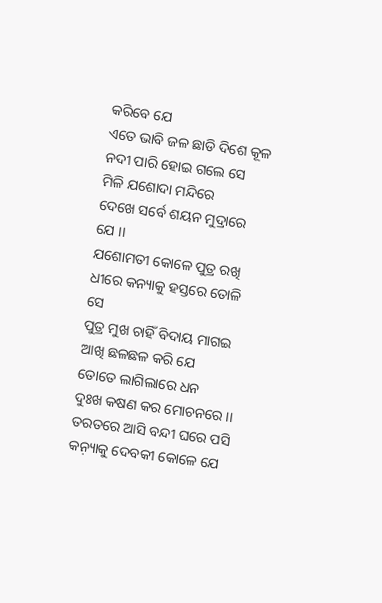କରିବେ ଯେ
ଏତେ ଭାବି ଜଳ ଛାଡି ଦିଶେ କୂଳ ନଦୀ ପାରି ହୋଇ ଗଲେ ସେ
ମିଳି ଯଶୋଦା ମନ୍ଦିରେ
ଦେଖେ ସର୍ବେ ଶୟନ ମୁଦ୍ରାରେ ଯେ ।।
ଯଶୋମତୀ କୋଳେ ପୁତ୍ର ରଖି ଧୀରେ କନ୍ୟାକୁ ହସ୍ତରେ ତୋଳି ସେ
ପୁତ୍ର ମୁଖ ଚାହିଁ ବିଦାୟ ମାଗଇ ଆଖି ଛଳଛଳ କରି ଯେ
ତୋତେ ଲାଗିଲାରେ ଧନ
ଦୁଃଖ କଷଣ କର ମୋଚନରେ ।।
ତରତରେ ଆସି ବନ୍ଦୀ ଘରେ ପସି କନ଼୍ୟାକୁ ଦେବକୀ କୋଳେ ଯେ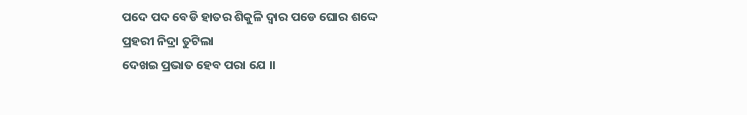ପଦେ ପଦ ବେଡି ହାତର ଶିକୁଳି ଦ୍ଵାର ପଡେ ଘୋର ଶଦ୍ଦେ
ପ୍ରହରୀ ନିଦ୍ରା ତୁଟିଲା
ଦେଖଇ ପ୍ରଭାତ ହେବ ପରା ଯେ ।।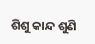ଶିଶୁ କାନ୍ଦ ଶୁଣି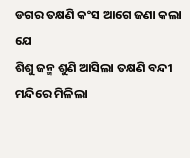ଡଗର ତକ୍ଷଣି କଂସ ଆଗେ ଜଣା କଲା ଯେ
ଶିଶୁ ଜନ୍ମ ଶୁଣି ଆସିଲା ତକ୍ଷଣି ବନ୍ଦୀ ମନ୍ଦିରେ ମିଳିଲା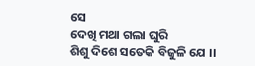ସେ
ଦେଖି ମଥା ଗଲା ଘୁରି
ଶିଶୁ ଦିଶେ ସତେକି ବିଜୁଳି ଯେ ।।